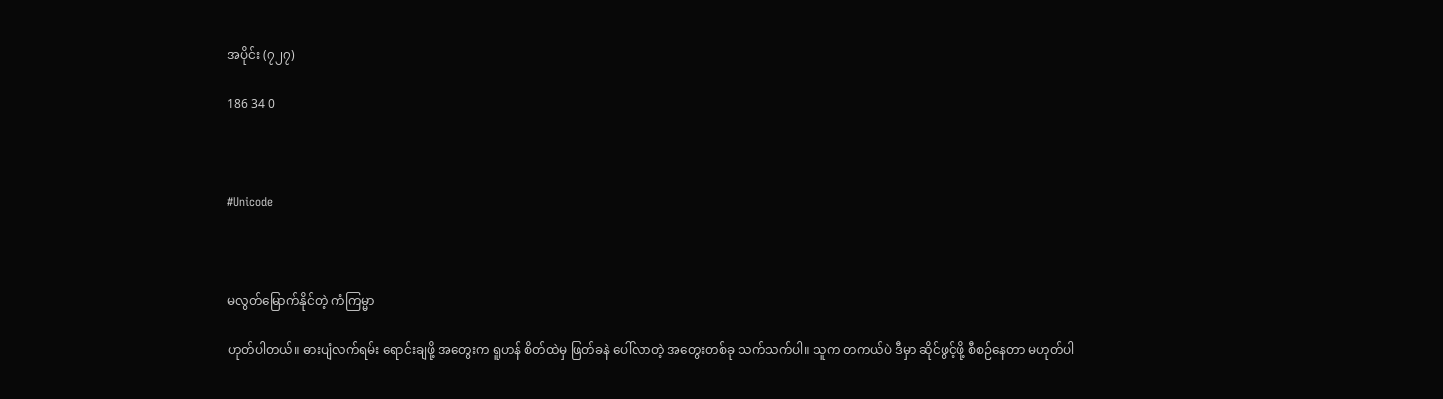အပိုင်း (၇၂၇)

186 34 0



#Unicode



မလွတ်မြောက်နိုင်တဲ့ ကံကြမ္မာ

ဟုတ်ပါတယ်။ ဓားပျံလက်ရမ်း ရောင်းချဖို့ အတွေးက ရူဟန် စိတ်ထဲမှ ဖြတ်ခနဲ ပေါ်လာတဲ့ အတွေးတစ်ခု သက်သက်ပါ။ သူက တကယ်ပဲ ဒီမှာ ဆိုင်ဖွင့်ဖို့ စီစဉ်နေတာ မဟုတ်ပါ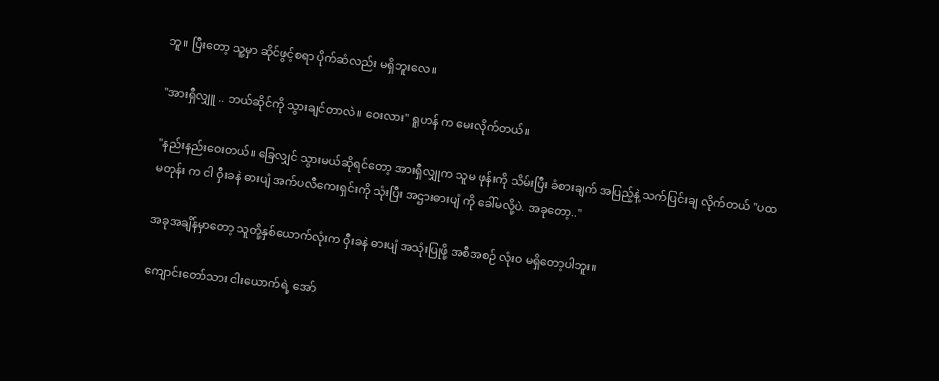ဘူ။ ပြီးတော့ သူ့မှာ ဆိုင်ဖွင့်စရာ ပိုက်ဆံလည်း မရှိဘူးလေ။

"အားရှီလျှူ .. ဘယ်ဆိုင်ကို သွားချင်တာလဲ။ ဝေးလား" ရူဟန် က မေးလိုက်တယ်။

"နည်းနည်းဝေးတယ်။ ခြေလျှင် သွားမယ်ဆိုရင်တော့ အားရှီလျှုက သူမ ဖုန်းကို သိမ်းပြီး ခံစားချက် အပြည့်နဲ့ သက်ပြင်းချ လိုက်တယ် "ပထမတုန်း က ငါ ဝှီးခနဲ ဓားပျံ အက်ပလီကေးရှင်းကို သုံးပြီး အဌားဓားပျံ ကို ခေါ်မလို့ပဲ. အခုတော့.."

အခုအချိန်မှာတော့ သူတို့နှစ်ယောက်လုံးက ဝှီးခနဲ ဓားပျံ အသုံးပြုဖို့ အစီအစဉ် လုံးဝ မရှိတော့ပါဘူး။

ကျောင်းတော်သား ငါးယောက်ရဲ့ အော်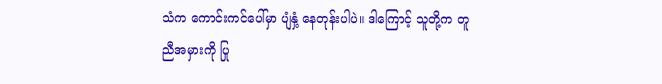သံက ကောင်းကင်ပေါ်မှာ ပျံနှံ့ နေတုန်းပါပဲ။ ဒါကြောင့် သူတို့က တူညီအမှားကို ပြု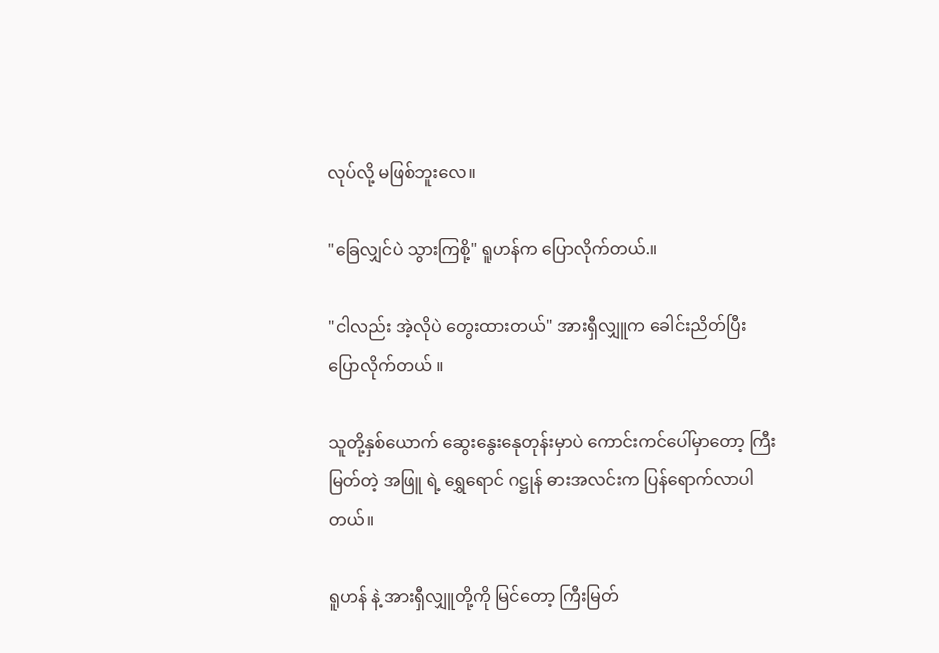လုပ်လို့ မဖြစ်ဘူးလေ။

"ခြေလျှင်ပဲ သွားကြစို့" ရူဟန်က ပြောလိုက်တယ်.။

"ငါလည်း အဲ့လိုပဲ တွေးထားတယ်" အားရှီလျှူက ခေါင်းညိတ်ပြီး ပြောလိုက်တယ် ။

သူတို့နှစ်ယောက် ဆွေးနွေးနေုတုန်းမှာပဲ ကောင်းကင်ပေါ်မှာတော့ ကြီးမြတ်တဲ့ အဖြူ ရဲ့ ရွှေရောင် ဂဋ္ဌုန် ဓားအလင်းက ပြန်ရောက်လာပါတယ်။

ရူဟန် နဲ့ အားရှီလျှူတို့ကို မြင်တော့ ကြီးမြတ်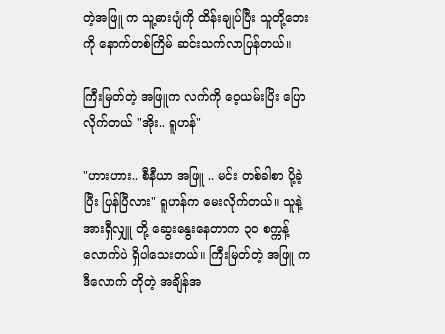တဲ့အဖြူ က သူ့ဓားပျံကို ထိန်းချုပ်ပြီး သူတို့ဘေးကို နောက်တစ်ကြိမ် ဆင်းသက်လာပြန်တယ်။

ကြီးမြတ်တဲ့ အဖြူက လက်ကို ဝေ့ယမ်းပြိး ပြောလိုက်တယ် "အိုး.. ရူဟန်"

"ဟားဟား.. စီနီယာ အဖြူ .. မင်း တစ်ခါစာ ပို့ခဲ့ပြီး ပြန်ပြီလား" ရူဟန်က မေးလိုက်တယ်။ သူနဲ့ အားရှီလျှူ တို့ ဆွေးနွေးနေတာက ၃၀ စက္ကန့်လောက်ပဲ ရှိပါသေးတယ်။ ကြီးမြတ်တဲ့ အဖြူ က ဒီလောက် တိုတဲ့ အချိန်အ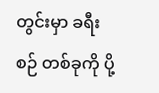တွင်းမှာ ခရီးစဉ် တစ်ခုကို ပို့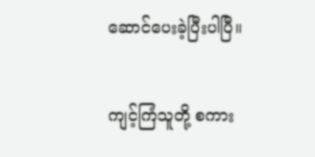ဆောင်ပေးခဲ့ပြီးပါပြီ။

ကျင့်ကြံသူတို့ စကား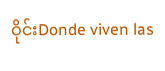ဝိုင်းDonde viven las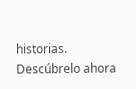historias. Descúbrelo ahora